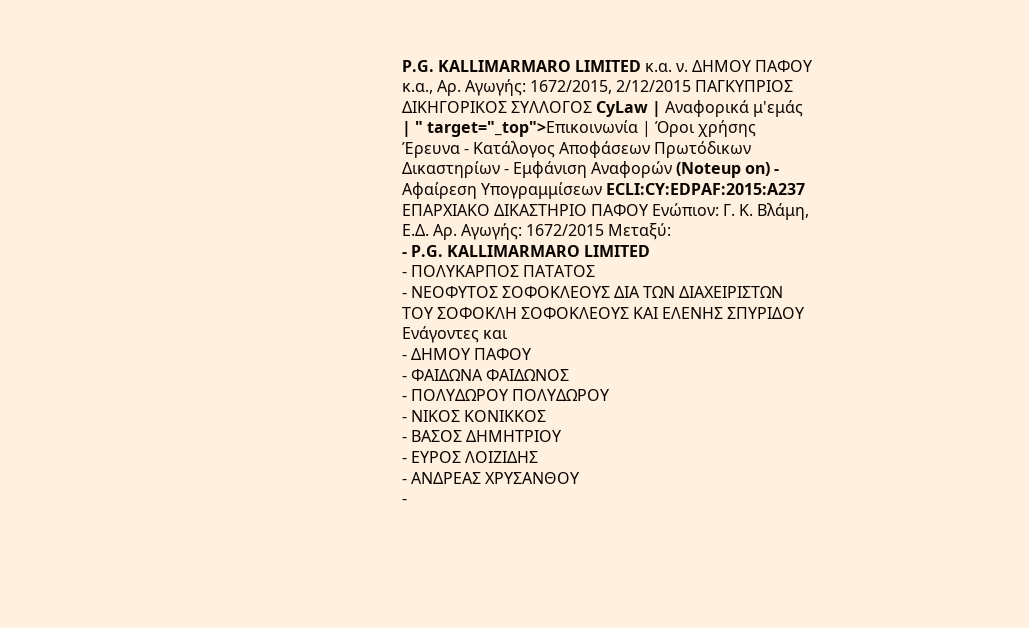P.G. KALLIMARMARO LIMITED κ.α. ν. ΔΗΜΟΥ ΠΑΦΟΥ κ.α., Αρ. Αγωγής: 1672/2015, 2/12/2015 ΠΑΓΚΥΠΡΙΟΣ ΔΙΚΗΓΟΡΙΚΟΣ ΣΥΛΛΟΓΟΣ CyLaw | Αναφορικά μ'εμάς | " target="_top">Επικοινωνία | Όροι χρήσης Έρευνα - Κατάλογος Αποφάσεων Πρωτόδικων Δικαστηρίων - Εμφάνιση Αναφορών (Noteup on) - Αφαίρεση Υπογραμμίσεων ECLI:CY:EDPAF:2015:A237 ΕΠΑΡΧΙΑΚΟ ΔΙΚΑΣΤΗΡΙΟ ΠΑΦΟΥ Ενώπιον: Γ. Κ. Βλάμη, Ε.Δ. Αρ. Αγωγής: 1672/2015 Μεταξύ:
- P.G. KALLIMARMARO LIMITED
- ΠΟΛΥΚΑΡΠΟΣ ΠΑΤΑΤΟΣ
- ΝΕΟΦΥΤΟΣ ΣΟΦΟΚΛΕΟΥΣ ΔΙΑ ΤΩΝ ΔΙΑΧΕΙΡΙΣΤΩΝ ΤΟΥ ΣΟΦΟΚΛΗ ΣΟΦΟΚΛΕΟΥΣ ΚΑΙ ΕΛΕΝΗΣ ΣΠΥΡΙΔΟΥ Ενάγοντες και
- ΔΗΜΟΥ ΠΑΦΟΥ
- ΦΑΙΔΩΝΑ ΦΑΙΔΩΝΟΣ
- ΠΟΛΥΔΩΡΟΥ ΠΟΛΥΔΩΡΟΥ
- ΝΙΚΟΣ ΚΟΝΙΚΚΟΣ
- ΒΑΣΟΣ ΔΗΜΗΤΡΙΟΥ
- ΕΥΡΟΣ ΛΟΙΖΙΔΗΣ
- ΑΝΔΡΕΑΣ ΧΡΥΣΑΝΘΟΥ
-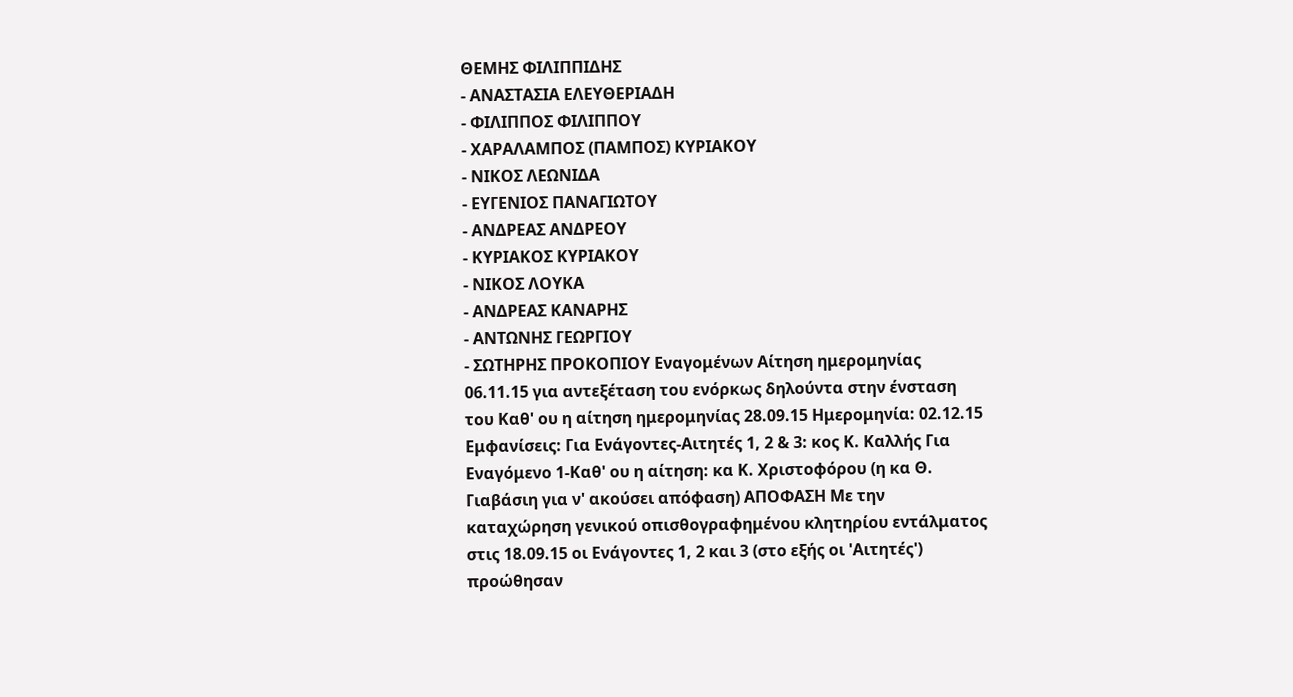ΘΕΜΗΣ ΦΙΛΙΠΠΙΔΗΣ
- ΑΝΑΣΤΑΣΙΑ ΕΛΕΥΘΕΡΙΑΔΗ
- ΦΙΛΙΠΠΟΣ ΦΙΛΙΠΠΟΥ
- ΧΑΡΑΛΑΜΠΟΣ (ΠΑΜΠΟΣ) ΚΥΡΙΑΚΟΥ
- ΝΙΚΟΣ ΛΕΩΝΙΔΑ
- ΕΥΓΕΝΙΟΣ ΠΑΝΑΓΙΩΤΟΥ
- ΑΝΔΡΕΑΣ ΑΝΔΡΕΟΥ
- ΚΥΡΙΑΚΟΣ ΚΥΡΙΑΚΟΥ
- ΝΙΚΟΣ ΛΟΥΚΑ
- ΑΝΔΡΕΑΣ ΚΑΝΑΡΗΣ
- ΑΝΤΩΝΗΣ ΓΕΩΡΓΙΟΥ
- ΣΩΤΗΡΗΣ ΠΡΟΚΟΠΙΟΥ Εναγομένων Αίτηση ημερομηνίας 06.11.15 για αντεξέταση του ενόρκως δηλούντα στην ένσταση του Καθ' ου η αίτηση ημερομηνίας 28.09.15 Ημερομηνία: 02.12.15 Εμφανίσεις: Για Ενάγοντες-Αιτητές 1, 2 & 3: κος Κ. Καλλής Για Εναγόμενο 1-Καθ' ου η αίτηση: κα Κ. Χριστοφόρου (η κα Θ. Γιαβάσιη για ν' ακούσει απόφαση) ΑΠΟΦΑΣΗ Με την καταχώρηση γενικού οπισθογραφημένου κλητηρίου εντάλματος στις 18.09.15 οι Ενάγοντες 1, 2 και 3 (στο εξής οι 'Αιτητές') προώθησαν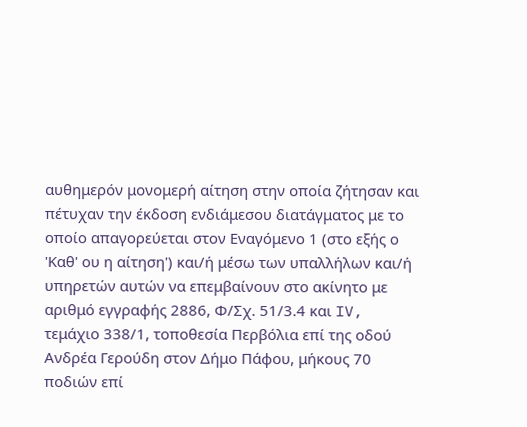αυθημερόν μονομερή αίτηση στην οποία ζήτησαν και πέτυχαν την έκδοση ενδιάμεσου διατάγματος με το οποίο απαγορεύεται στον Εναγόμενο 1 (στο εξής ο 'Καθ' ου η αίτηση') και/ή μέσω των υπαλλήλων και/ή υπηρετών αυτών να επεμβαίνουν στο ακίνητο με αριθμό εγγραφής 2886, Φ/Σχ. 51/3.4 και IV, τεμάχιο 338/1, τοποθεσία Περβόλια επί της οδού Ανδρέα Γερούδη στον Δήμο Πάφου, μήκους 70 ποδιών επί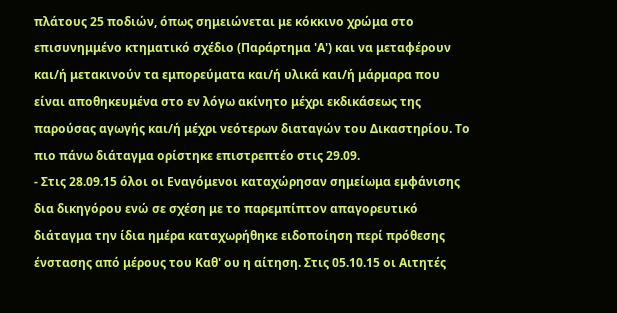πλάτους 25 ποδιών, όπως σημειώνεται με κόκκινο χρώμα στο επισυνημμένο κτηματικό σχέδιο (Παράρτημα 'Α') και να μεταφέρουν και/ή μετακινούν τα εμπορεύματα και/ή υλικά και/ή μάρμαρα που είναι αποθηκευμένα στο εν λόγω ακίνητο μέχρι εκδικάσεως της παρούσας αγωγής και/ή μέχρι νεότερων διαταγών του Δικαστηρίου. Το πιο πάνω διάταγμα ορίστηκε επιστρεπτέο στις 29.09.
- Στις 28.09.15 όλοι οι Εναγόμενοι καταχώρησαν σημείωμα εμφάνισης δια δικηγόρου ενώ σε σχέση με το παρεμπίπτον απαγορευτικό διάταγμα την ίδια ημέρα καταχωρήθηκε ειδοποίηση περί πρόθεσης ένστασης από μέρους του Καθ' ου η αίτηση. Στις 05.10.15 οι Αιτητές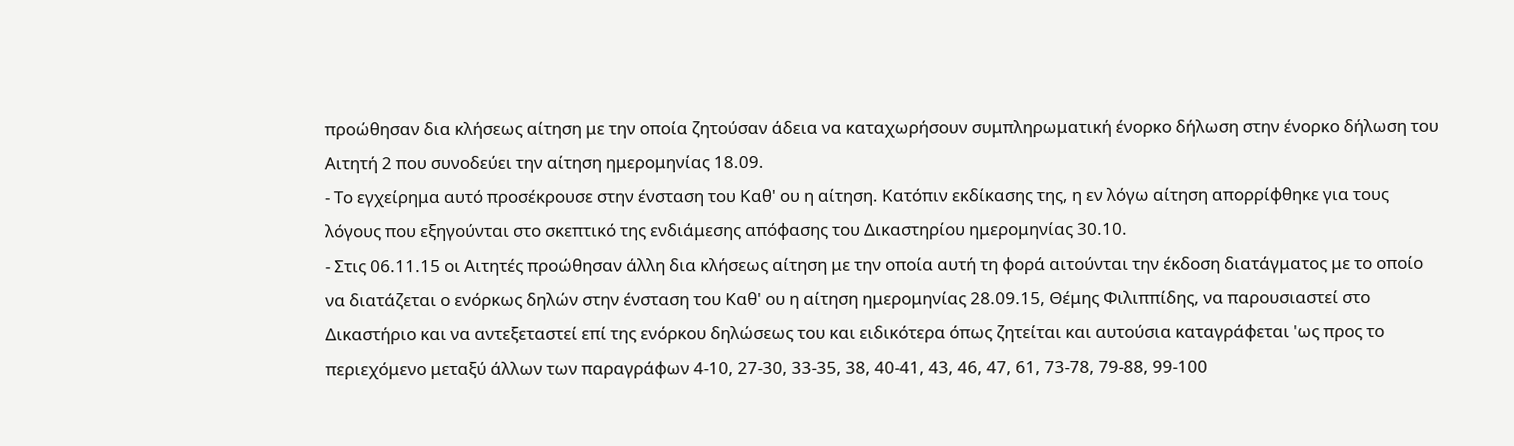προώθησαν δια κλήσεως αίτηση με την οποία ζητούσαν άδεια να καταχωρήσουν συμπληρωματική ένορκο δήλωση στην ένορκο δήλωση του Αιτητή 2 που συνοδεύει την αίτηση ημερομηνίας 18.09.
- Το εγχείρημα αυτό προσέκρουσε στην ένσταση του Καθ' ου η αίτηση. Κατόπιν εκδίκασης της, η εν λόγω αίτηση απορρίφθηκε για τους λόγους που εξηγούνται στο σκεπτικό της ενδιάμεσης απόφασης του Δικαστηρίου ημερομηνίας 30.10.
- Στις 06.11.15 οι Αιτητές προώθησαν άλλη δια κλήσεως αίτηση με την οποία αυτή τη φορά αιτούνται την έκδοση διατάγματος με το οποίο να διατάζεται ο ενόρκως δηλών στην ένσταση του Καθ' ου η αίτηση ημερομηνίας 28.09.15, Θέμης Φιλιππίδης, να παρουσιαστεί στο Δικαστήριο και να αντεξεταστεί επί της ενόρκου δηλώσεως του και ειδικότερα όπως ζητείται και αυτούσια καταγράφεται 'ως προς το περιεχόμενο μεταξύ άλλων των παραγράφων 4-10, 27-30, 33-35, 38, 40-41, 43, 46, 47, 61, 73-78, 79-88, 99-100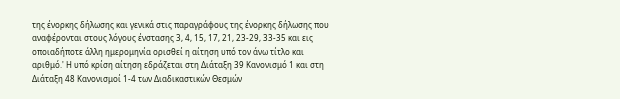της ένορκης δήλωσης και γενικά στις παραγράφους της ένορκης δήλωσης που αναφέρονται στους λόγους ένστασης 3, 4, 15, 17, 21, 23-29, 33-35 και εις οποιαδήποτε άλλη ημερομηνία ορισθεί η αίτηση υπό τον άνω τίτλο και αριθμό.' Η υπό κρίση αίτηση εδράζεται στη Διάταξη 39 Κανονισμό 1 και στη Διάταξη 48 Κανονισμοί 1-4 των Διαδικαστικών Θεσμών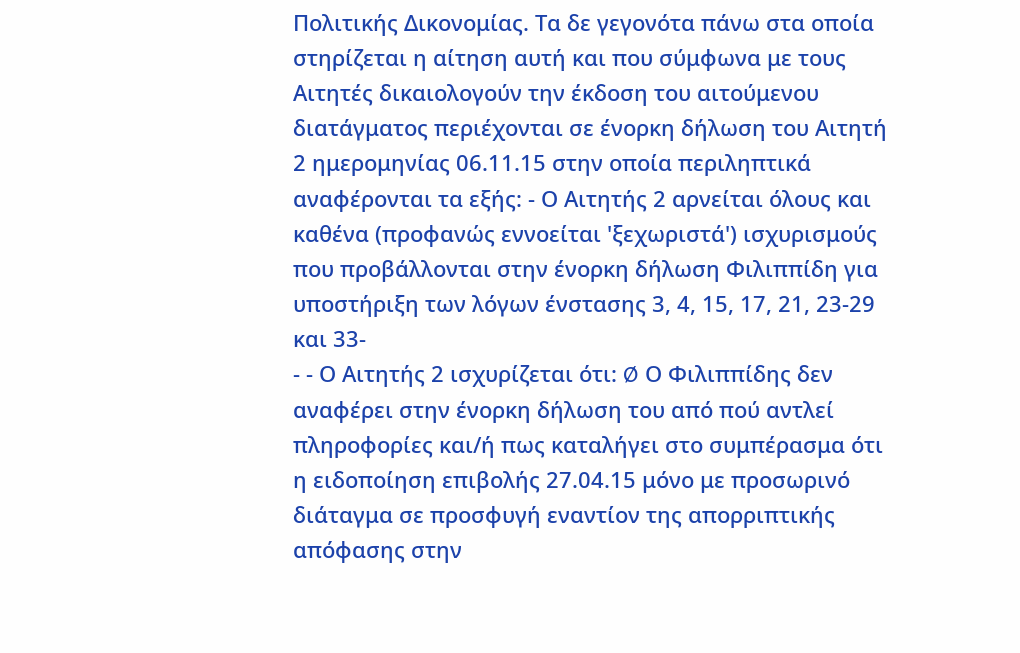Πολιτικής Δικονομίας. Τα δε γεγονότα πάνω στα οποία στηρίζεται η αίτηση αυτή και που σύμφωνα με τους Αιτητές δικαιολογούν την έκδοση του αιτούμενου διατάγματος περιέχονται σε ένορκη δήλωση του Αιτητή 2 ημερομηνίας 06.11.15 στην οποία περιληπτικά αναφέρονται τα εξής: - Ο Αιτητής 2 αρνείται όλους και καθένα (προφανώς εννοείται 'ξεχωριστά') ισχυρισμούς που προβάλλονται στην ένορκη δήλωση Φιλιππίδη για υποστήριξη των λόγων ένστασης 3, 4, 15, 17, 21, 23-29 και 33-
- - Ο Αιτητής 2 ισχυρίζεται ότι: Ø Ο Φιλιππίδης δεν αναφέρει στην ένορκη δήλωση του από πού αντλεί πληροφορίες και/ή πως καταλήγει στο συμπέρασμα ότι η ειδοποίηση επιβολής 27.04.15 μόνο με προσωρινό διάταγμα σε προσφυγή εναντίον της απορριπτικής απόφασης στην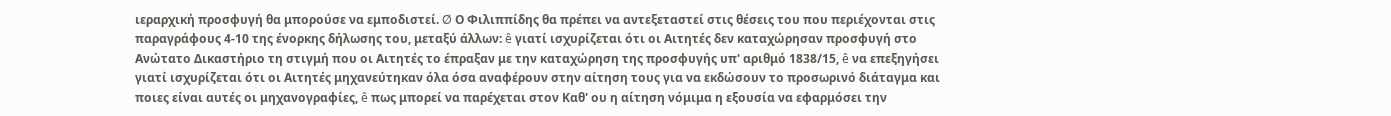ιεραρχική προσφυγή θα μπορούσε να εμποδιστεί. Ø Ο Φιλιππίδης θα πρέπει να αντεξεταστεί στις θέσεις του που περιέχονται στις παραγράφους 4-10 της ένορκης δήλωσης του, μεταξύ άλλων: ê γιατί ισχυρίζεται ότι οι Αιτητές δεν καταχώρησαν προσφυγή στο Ανώτατο Δικαστήριο τη στιγμή που οι Αιτητές το έπραξαν με την καταχώρηση της προσφυγής υπ' αριθμό 1838/15, ê να επεξηγήσει γιατί ισχυρίζεται ότι οι Αιτητές μηχανεύτηκαν όλα όσα αναφέρουν στην αίτηση τους για να εκδώσουν το προσωρινό διάταγμα και ποιες είναι αυτές οι μηχανογραφίες, ê πως μπορεί να παρέχεται στον Καθ' ου η αίτηση νόμιμα η εξουσία να εφαρμόσει την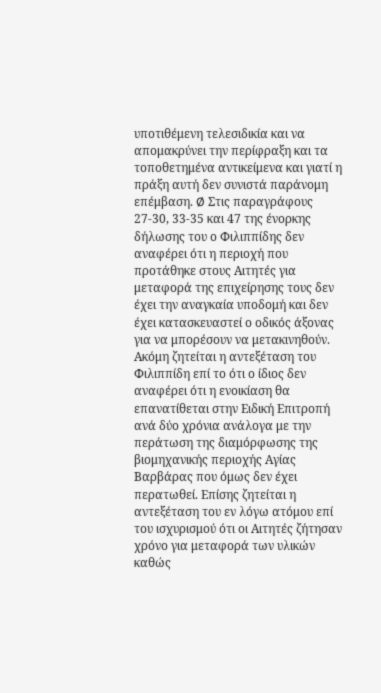υποτιθέμενη τελεσιδικία και να απομακρύνει την περίφραξη και τα τοποθετημένα αντικείμενα και γιατί η πράξη αυτή δεν συνιστά παράνομη επέμβαση. Ø Στις παραγράφους 27-30, 33-35 και 47 της ένορκης δήλωσης του ο Φιλιππίδης δεν αναφέρει ότι η περιοχή που προτάθηκε στους Αιτητές για μεταφορά της επιχείρησης τους δεν έχει την αναγκαία υποδομή και δεν έχει κατασκευαστεί ο οδικός άξονας για να μπορέσουν να μετακινηθούν. Ακόμη ζητείται η αντεξέταση του Φιλιππίδη επί το ότι ο ίδιος δεν αναφέρει ότι η ενοικίαση θα επανατίθεται στην Ειδική Επιτροπή ανά δύο χρόνια ανάλογα με την περάτωση της διαμόρφωσης της βιομηχανικής περιοχής Αγίας Βαρβάρας που όμως δεν έχει περατωθεί. Επίσης ζητείται η αντεξέταση του εν λόγω ατόμου επί του ισχυρισμού ότι οι Αιτητές ζήτησαν χρόνο για μεταφορά των υλικών καθώς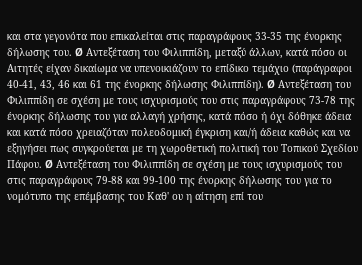και στα γεγονότα που επικαλείται στις παραγράφους 33-35 της ένορκης δήλωσης του. Ø Αντεξέταση του Φιλιππίδη, μεταξύ άλλων, κατά πόσο οι Αιτητές είχαν δικαίωμα να υπενοικιάζουν το επίδικο τεμάχιο (παράγραφοι 40-41, 43, 46 και 61 της ένορκης δήλωσης Φιλιππίδη). Ø Αντεξέταση του Φιλιππίδη σε σχέση με τους ισχυρισμούς του στις παραγράφους 73-78 της ένορκης δήλωσης του για αλλαγή χρήσης, κατά πόσο ή όχι δόθηκε άδεια και κατά πόσο χρειαζόταν πολεοδομική έγκριση και/ή άδεια καθώς και να εξηγήσει πως συγκρούεται με τη χωροθετική πολιτική του Τοπικού Σχεδίου Πάφου. Ø Αντεξέταση του Φιλιππίδη σε σχέση με τους ισχυρισμούς του στις παραγράφους 79-88 και 99-100 της ένορκης δήλωσης του για το νομότυπο της επέμβασης του Καθ' ου η αίτηση επί του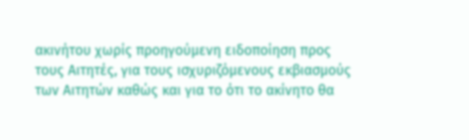ακινήτου χωρίς προηγούμενη ειδοποίηση προς τους Αιτητές, για τους ισχυριζόμενους εκβιασμούς των Αιτητών καθώς και για το ότι το ακίνητο θα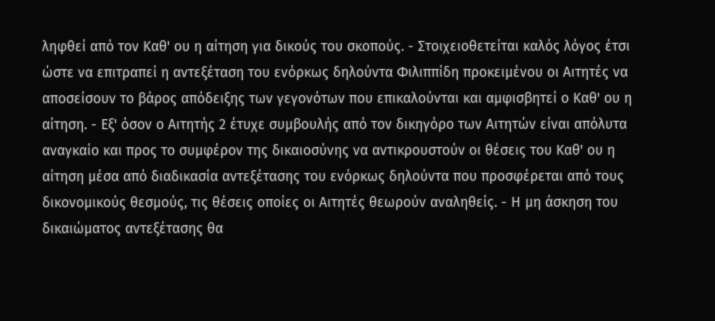ληφθεί από τον Καθ' ου η αίτηση για δικούς του σκοπούς. - Στοιχειοθετείται καλός λόγος έτσι ώστε να επιτραπεί η αντεξέταση του ενόρκως δηλούντα Φιλιππίδη προκειμένου οι Αιτητές να αποσείσουν το βάρος απόδειξης των γεγονότων που επικαλούνται και αμφισβητεί ο Καθ' ου η αίτηση. - Εξ' όσον ο Αιτητής 2 έτυχε συμβουλής από τον δικηγόρο των Αιτητών είναι απόλυτα αναγκαίο και προς το συμφέρον της δικαιοσύνης να αντικρουστούν οι θέσεις του Καθ' ου η αίτηση μέσα από διαδικασία αντεξέτασης του ενόρκως δηλούντα που προσφέρεται από τους δικονομικούς θεσμούς, τις θέσεις οποίες οι Αιτητές θεωρούν αναληθείς. - Η μη άσκηση του δικαιώματος αντεξέτασης θα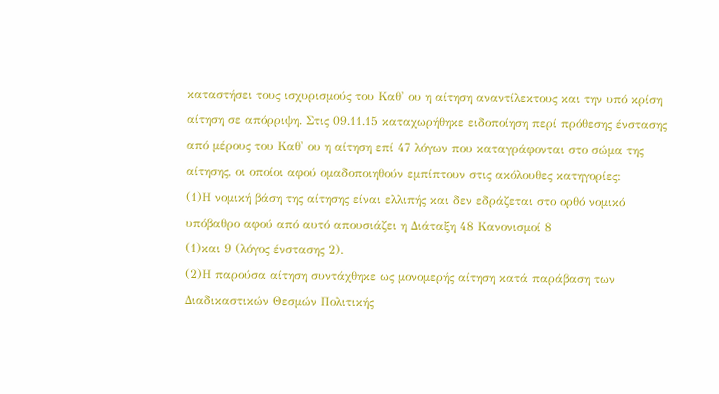καταστήσει τους ισχυρισμούς του Καθ' ου η αίτηση αναντίλεκτους και την υπό κρίση αίτηση σε απόρριψη. Στις 09.11.15 καταχωρήθηκε ειδοποίηση περί πρόθεσης ένστασης από μέρους του Καθ' ου η αίτηση επί 47 λόγων που καταγράφονται στο σώμα της αίτησης, οι οποίοι αφού ομαδοποιηθούν εμπίπτουν στις ακόλουθες κατηγορίες:
(1)Η νομική βάση της αίτησης είναι ελλιπής και δεν εδράζεται στο ορθό νομικό υπόβαθρο αφού από αυτό απουσιάζει η Διάταξη 48 Κανονισμοί 8
(1)και 9 (λόγος ένστασης 2).
(2)Η παρούσα αίτηση συντάχθηκε ως μονομερής αίτηση κατά παράβαση των Διαδικαστικών Θεσμών Πολιτικής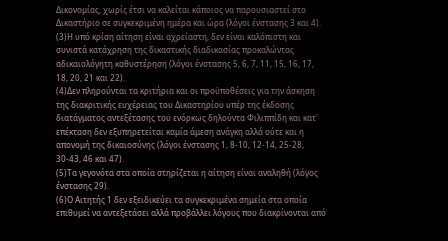Δικονομίας, χωρίς έτσι να καλείται κάποιος να παρουσιαστεί στο Δικαστήριο σε συγκεκριμένη ημέρα και ώρα (λόγοι ένστασης 3 και 4).
(3)Η υπό κρίση αίτηση είναι αχρείαστη, δεν είναι καλόπιστη και συνιστά κατάχρηση της δικαστικής διαδικασίας προκαλώντας αδικαιολόγητη καθυστέρηση (λόγοι ένστασης 5, 6, 7, 11, 15, 16, 17, 18, 20, 21 και 22).
(4)Δεν πληρούνται τα κριτήρια και οι προϋποθέσεις για την άσκηση της διακριτικής ευχέρειας του Δικαστηρίου υπέρ της έκδοσης διατάγματος αντεξέτασης του ενόρκως δηλούντα Φιλιππίδη και κατ' επέκταση δεν εξυπηρετείται καμία άμεση ανάγκη αλλά ούτε και η απονομή της δικαιοσύνης (λόγοι ένστασης 1, 8-10, 12-14, 25-28, 30-43, 46 και 47).
(5)Τα γεγονότα στα οποία στηρίζεται η αίτηση είναι αναληθή (λόγος ένστασης 29).
(6)Ο Αιτητής 1 δεν εξειδικεύει τα συγκεκριμένα σημεία στα οποία επιθυμεί να αντεξετάσει αλλά προβάλλει λόγους που διακρίνονται από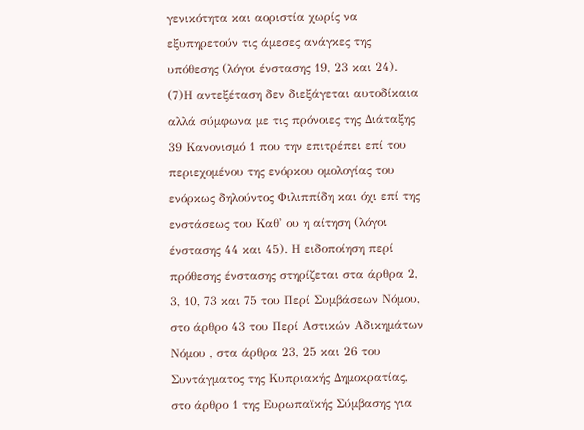γενικότητα και αοριστία χωρίς να εξυπηρετούν τις άμεσες ανάγκες της υπόθεσης (λόγοι ένστασης 19, 23 και 24).
(7)Η αντεξέταση δεν διεξάγεται αυτοδίκαια αλλά σύμφωνα με τις πρόνοιες της Διάταξης 39 Κανονισμό 1 που την επιτρέπει επί του περιεχομένου της ενόρκου ομολογίας του ενόρκως δηλούντος Φιλιππίδη και όχι επί της ενστάσεως του Καθ' ου η αίτηση (λόγοι ένστασης 44 και 45). Η ειδοποίηση περί πρόθεσης ένστασης στηρίζεται στα άρθρα 2, 3, 10, 73 και 75 του Περί Συμβάσεων Νόμου, στο άρθρο 43 του Περί Αστικών Αδικημάτων Νόμου , στα άρθρα 23, 25 και 26 του Συντάγματος της Κυπριακής Δημοκρατίας, στο άρθρο 1 της Ευρωπαϊκής Σύμβασης για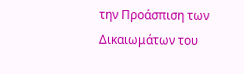την Προάσπιση των Δικαιωμάτων του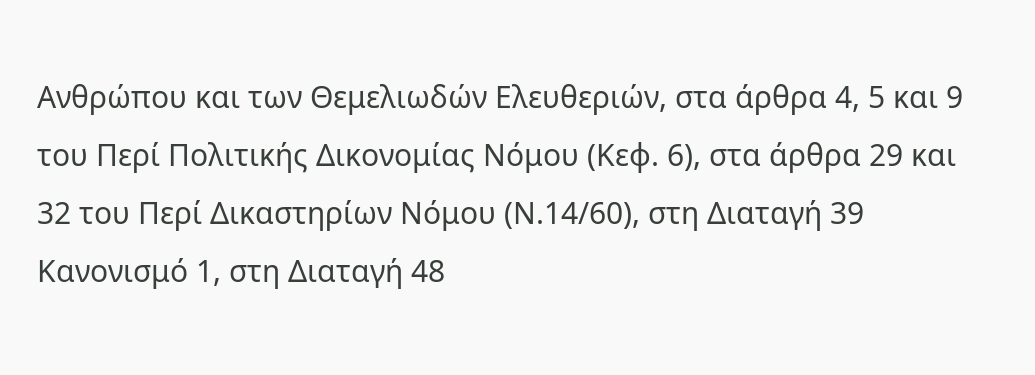Ανθρώπου και των Θεμελιωδών Ελευθεριών, στα άρθρα 4, 5 και 9 του Περί Πολιτικής Δικονομίας Νόμου (Κεφ. 6), στα άρθρα 29 και 32 του Περί Δικαστηρίων Νόμου (Ν.14/60), στη Διαταγή 39 Κανονισμό 1, στη Διαταγή 48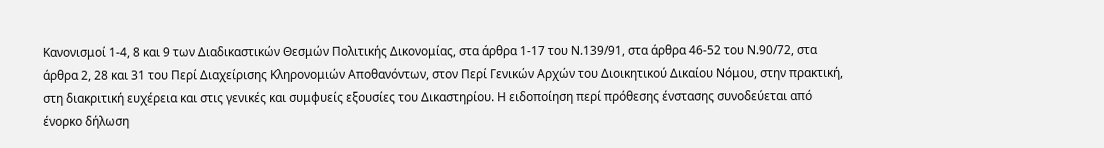Κανονισμοί 1-4, 8 και 9 των Διαδικαστικών Θεσμών Πολιτικής Δικονομίας, στα άρθρα 1-17 του Ν.139/91, στα άρθρα 46-52 του Ν.90/72, στα άρθρα 2, 28 και 31 του Περί Διαχείρισης Κληρονομιών Αποθανόντων, στον Περί Γενικών Αρχών του Διοικητικού Δικαίου Νόμου, στην πρακτική, στη διακριτική ευχέρεια και στις γενικές και συμφυείς εξουσίες του Δικαστηρίου. Η ειδοποίηση περί πρόθεσης ένστασης συνοδεύεται από ένορκο δήλωση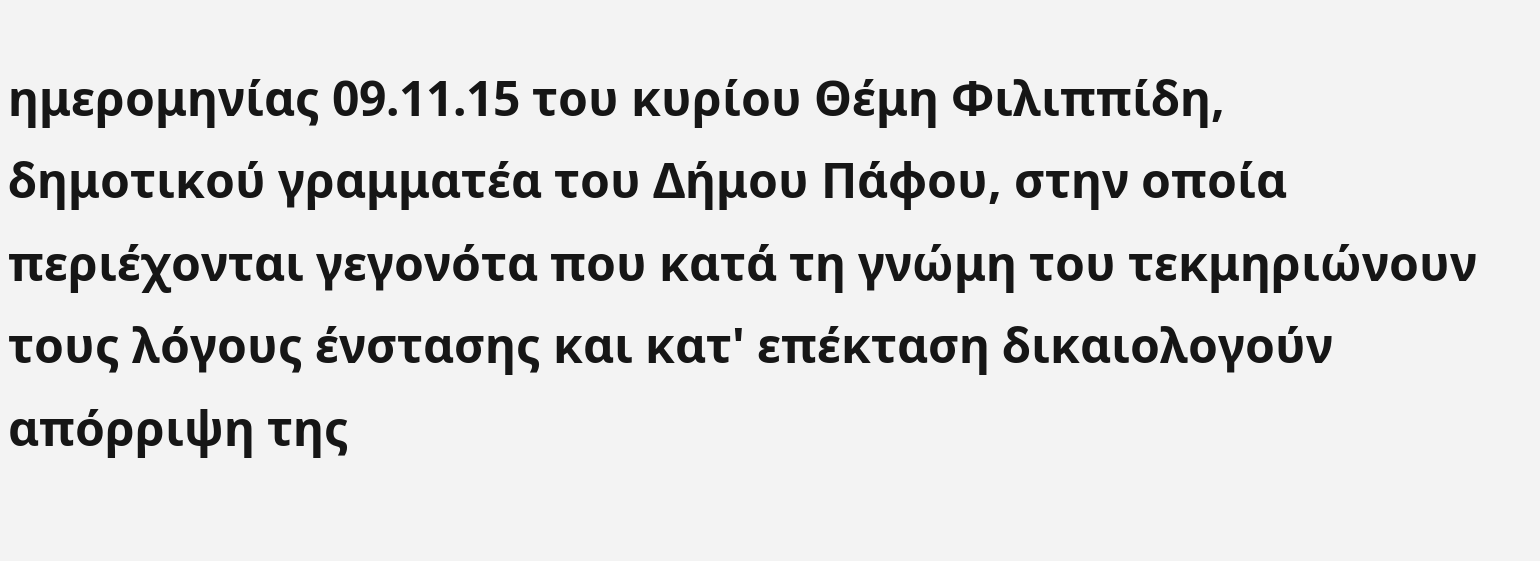ημερομηνίας 09.11.15 του κυρίου Θέμη Φιλιππίδη, δημοτικού γραμματέα του Δήμου Πάφου, στην οποία περιέχονται γεγονότα που κατά τη γνώμη του τεκμηριώνουν τους λόγους ένστασης και κατ' επέκταση δικαιολογούν απόρριψη της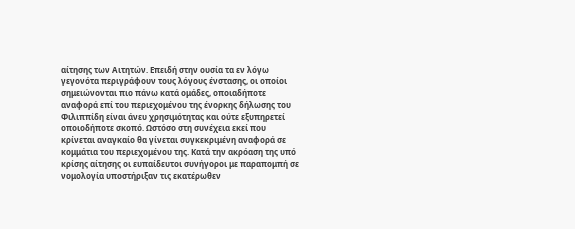αίτησης των Αιτητών. Επειδή στην ουσία τα εν λόγω γεγονότα περιγράφουν τους λόγους ένστασης, οι οποίοι σημειώνονται πιο πάνω κατά ομάδες, οποιαδήποτε αναφορά επί του περιεχομένου της ένορκης δήλωσης του Φιλιππίδη είναι άνευ χρησιμότητας και ούτε εξυπηρετεί οποιοδήποτε σκοπό. Ωστόσο στη συνέχεια εκεί που κρίνεται αναγκαίο θα γίνεται συγκεκριμένη αναφορά σε κομμάτια του περιεχομένου της. Κατά την ακρόαση της υπό κρίσης αίτησης οι ευπαίδευτοι συνήγοροι με παραπομπή σε νομολογία υποστήριξαν τις εκατέρωθεν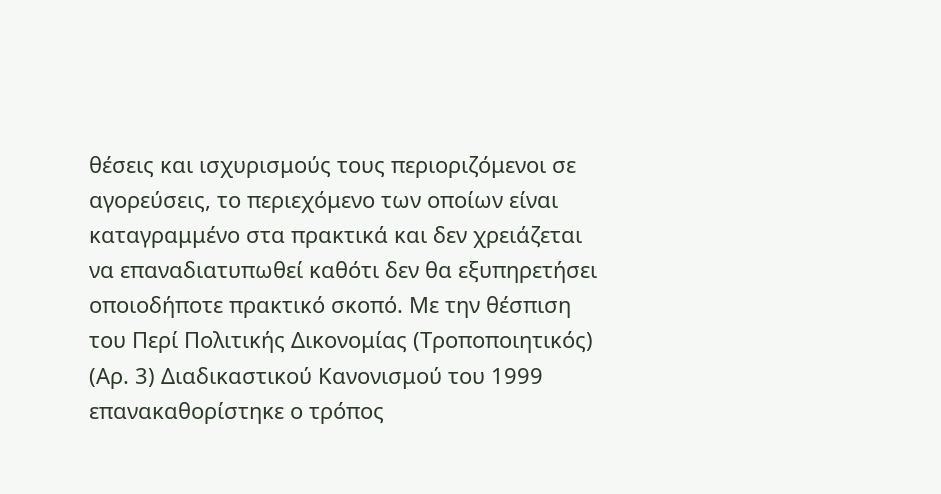θέσεις και ισχυρισμούς τους περιοριζόμενοι σε αγορεύσεις, το περιεχόμενο των οποίων είναι καταγραμμένο στα πρακτικά και δεν χρειάζεται να επαναδιατυπωθεί καθότι δεν θα εξυπηρετήσει οποιοδήποτε πρακτικό σκοπό. Με την θέσπιση του Περί Πολιτικής Δικονομίας (Τροποποιητικός) (Αρ. 3) Διαδικαστικού Κανονισμού του 1999 επανακαθορίστηκε ο τρόπος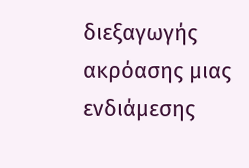διεξαγωγής ακρόασης μιας ενδιάμεσης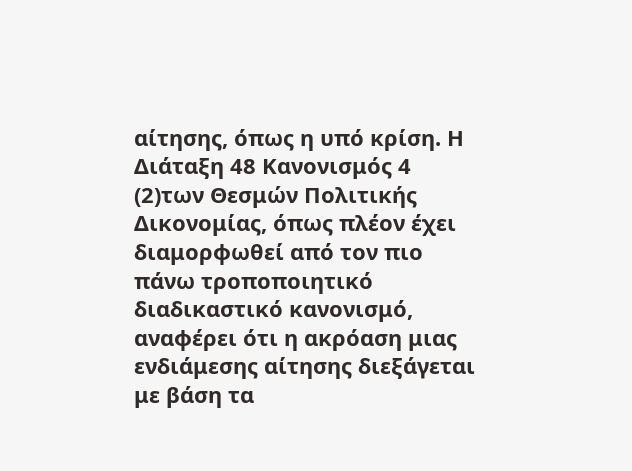αίτησης, όπως η υπό κρίση. Η Διάταξη 48 Κανονισμός 4
(2)των Θεσμών Πολιτικής Δικονομίας, όπως πλέον έχει διαμορφωθεί από τον πιο πάνω τροποποιητικό διαδικαστικό κανονισμό, αναφέρει ότι η ακρόαση μιας ενδιάμεσης αίτησης διεξάγεται με βάση τα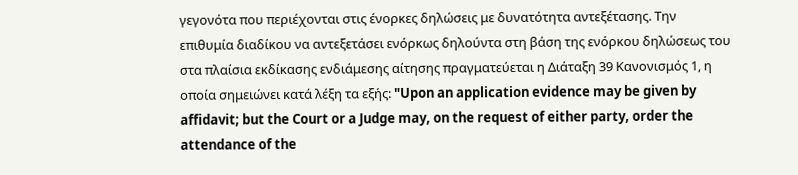γεγονότα που περιέχονται στις ένορκες δηλώσεις με δυνατότητα αντεξέτασης. Την επιθυμία διαδίκου να αντεξετάσει ενόρκως δηλούντα στη βάση της ενόρκου δηλώσεως του στα πλαίσια εκδίκασης ενδιάμεσης αίτησης πραγματεύεται η Διάταξη 39 Κανονισμός 1, η οποία σημειώνει κατά λέξη τα εξής: "Upon an application evidence may be given by affidavit; but the Court or a Judge may, on the request of either party, order the attendance of the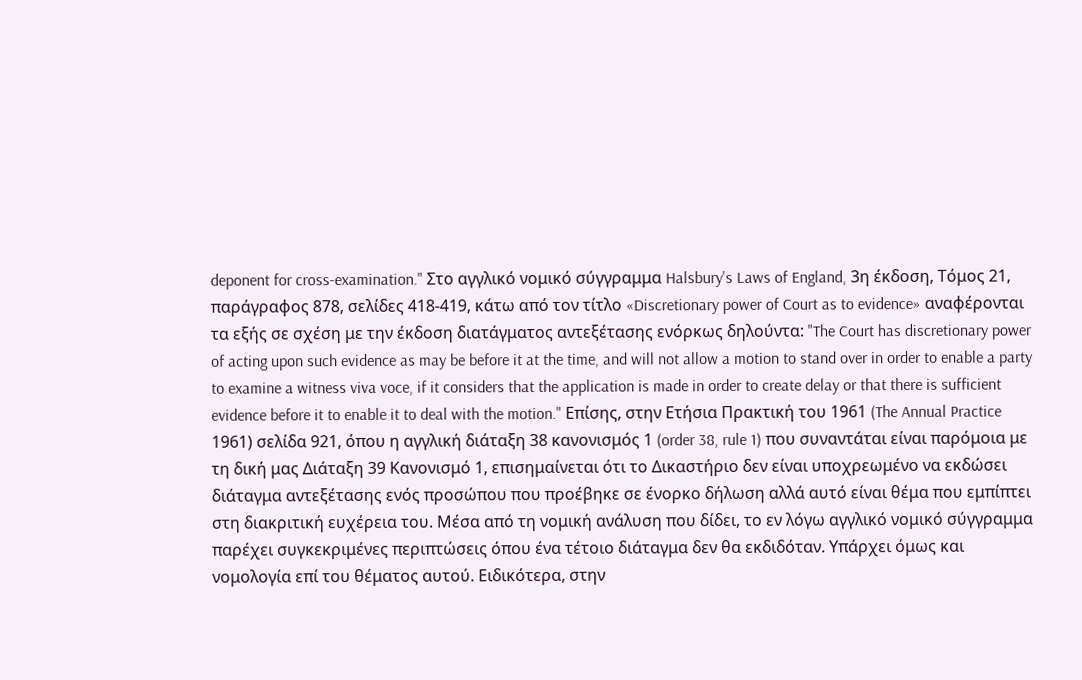deponent for cross-examination." Στο αγγλικό νομικό σύγγραμμα Halsbury's Laws of England, 3η έκδοση, Τόμος 21, παράγραφος 878, σελίδες 418-419, κάτω από τον τίτλο «Discretionary power of Court as to evidence» αναφέρονται τα εξής σε σχέση με την έκδοση διατάγματος αντεξέτασης ενόρκως δηλούντα: "The Court has discretionary power of acting upon such evidence as may be before it at the time, and will not allow a motion to stand over in order to enable a party to examine a witness viva voce, if it considers that the application is made in order to create delay or that there is sufficient evidence before it to enable it to deal with the motion." Επίσης, στην Ετήσια Πρακτική του 1961 (The Annual Practice 1961) σελίδα 921, όπου η αγγλική διάταξη 38 κανονισμός 1 (order 38, rule 1) που συναντάται είναι παρόμοια με τη δική μας Διάταξη 39 Κανονισμό 1, επισημαίνεται ότι το Δικαστήριο δεν είναι υποχρεωμένο να εκδώσει διάταγμα αντεξέτασης ενός προσώπου που προέβηκε σε ένορκο δήλωση αλλά αυτό είναι θέμα που εμπίπτει στη διακριτική ευχέρεια του. Μέσα από τη νομική ανάλυση που δίδει, το εν λόγω αγγλικό νομικό σύγγραμμα παρέχει συγκεκριμένες περιπτώσεις όπου ένα τέτοιο διάταγμα δεν θα εκδιδόταν. Υπάρχει όμως και νομολογία επί του θέματος αυτού. Ειδικότερα, στην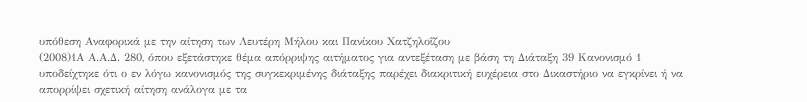υπόθεση Αναφορικά με την αίτηση των Λευτέρη Μήλου και Πανίκου Χατζηλοΐζου
(2008)1Α Α.Α.Δ. 280, όπου εξετάστηκε θέμα απόρριψης αιτήματος για αντεξέταση με βάση τη Διάταξη 39 Κανονισμό 1 υποδείχτηκε ότι ο εν λόγω κανονισμός της συγκεκριμένης διάταξης παρέχει διακριτική ευχέρεια στο Δικαστήριο να εγκρίνει ή να απορρίψει σχετική αίτηση ανάλογα με τα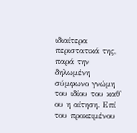ιδιαίτερα περιστατικά της, παρά την δηλωμένη σύμφωνο γνώμη του ιδίου του καθ' ου η αίτηση. Επί του προκειμένου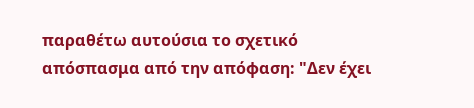παραθέτω αυτούσια το σχετικό απόσπασμα από την απόφαση: "Δεν έχει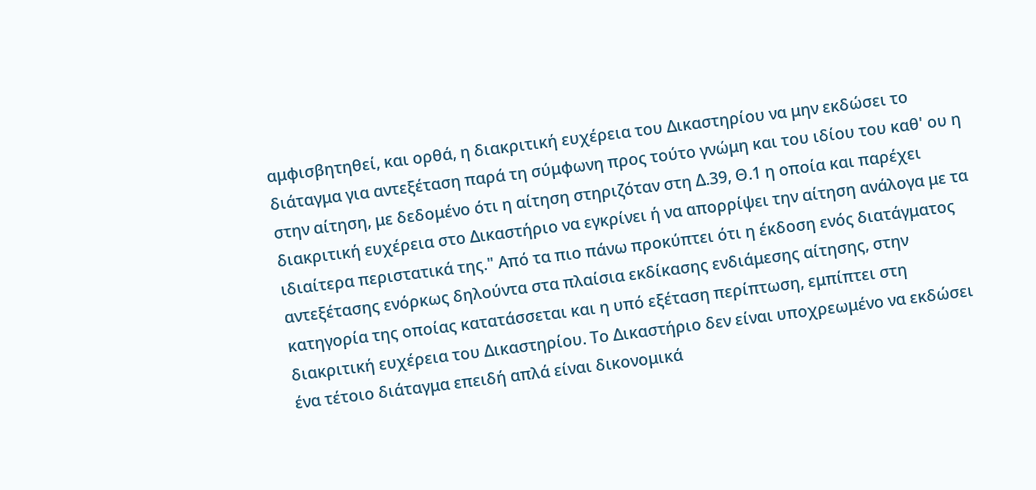αμφισβητηθεί, και ορθά, η διακριτική ευχέρεια του Δικαστηρίου να μην εκδώσει το διάταγμα για αντεξέταση παρά τη σύμφωνη προς τούτο γνώμη και του ιδίου του καθ' ου η στην αίτηση, με δεδομένο ότι η αίτηση στηριζόταν στη Δ.39, Θ.1 η οποία και παρέχει διακριτική ευχέρεια στο Δικαστήριο να εγκρίνει ή να απορρίψει την αίτηση ανάλογα με τα ιδιαίτερα περιστατικά της." Από τα πιο πάνω προκύπτει ότι η έκδοση ενός διατάγματος αντεξέτασης ενόρκως δηλούντα στα πλαίσια εκδίκασης ενδιάμεσης αίτησης, στην κατηγορία της οποίας κατατάσσεται και η υπό εξέταση περίπτωση, εμπίπτει στη διακριτική ευχέρεια του Δικαστηρίου. Το Δικαστήριο δεν είναι υποχρεωμένο να εκδώσει ένα τέτοιο διάταγμα επειδή απλά είναι δικονομικά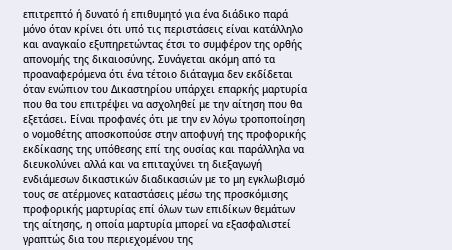επιτρεπτό ή δυνατό ή επιθυμητό για ένα διάδικο παρά μόνο όταν κρίνει ότι υπό τις περιστάσεις είναι κατάλληλο και αναγκαίο εξυπηρετώντας έτσι το συμφέρον της ορθής απονομής της δικαιοσύνης. Συνάγεται ακόμη από τα προαναφερόμενα ότι ένα τέτοιο διάταγμα δεν εκδίδεται όταν ενώπιον του Δικαστηρίου υπάρχει επαρκής μαρτυρία που θα του επιτρέψει να ασχοληθεί με την αίτηση που θα εξετάσει. Είναι προφανές ότι με την εν λόγω τροποποίηση ο νομοθέτης αποσκοπούσε στην αποφυγή της προφορικής εκδίκασης της υπόθεσης επί της ουσίας και παράλληλα να διευκολύνει αλλά και να επιταχύνει τη διεξαγωγή ενδιάμεσων δικαστικών διαδικασιών με το μη εγκλωβισμό τους σε ατέρμονες καταστάσεις μέσω της προσκόμισης προφορικής μαρτυρίας επί όλων των επιδίκων θεμάτων της αίτησης, η οποία μαρτυρία μπορεί να εξασφαλιστεί γραπτώς δια του περιεχομένου της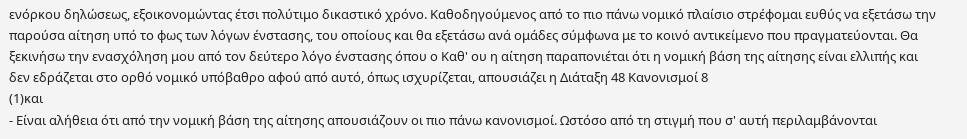ενόρκου δηλώσεως, εξοικονομώντας έτσι πολύτιμο δικαστικό χρόνο. Καθοδηγούμενος από το πιο πάνω νομικό πλαίσιο στρέφομαι ευθύς να εξετάσω την παρούσα αίτηση υπό το φως των λόγων ένστασης, του οποίους και θα εξετάσω ανά ομάδες σύμφωνα με το κοινό αντικείμενο που πραγματεύονται. Θα ξεκινήσω την ενασχόληση μου από τον δεύτερο λόγο ένστασης όπου ο Καθ' ου η αίτηση παραπονιέται ότι η νομική βάση της αίτησης είναι ελλιπής και δεν εδράζεται στο ορθό νομικό υπόβαθρο αφού από αυτό, όπως ισχυρίζεται, απουσιάζει η Διάταξη 48 Κανονισμοί 8
(1)και
- Είναι αλήθεια ότι από την νομική βάση της αίτησης απουσιάζουν οι πιο πάνω κανονισμοί. Ωστόσο από τη στιγμή που σ' αυτή περιλαμβάνονται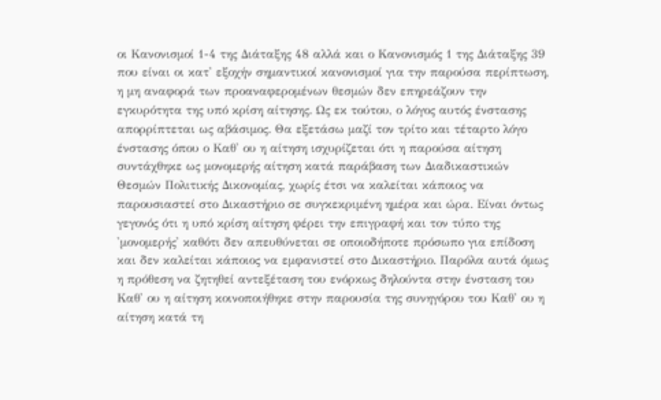οι Κανονισμοί 1-4 της Διάταξης 48 αλλά και ο Κανονισμός 1 της Διάταξης 39 που είναι οι κατ' εξοχήν σημαντικοί κανονισμοί για την παρούσα περίπτωση, η μη αναφορά των προαναφερομένων θεσμών δεν επηρεάζουν την εγκυρότητα της υπό κρίση αίτησης. Ως εκ τούτου, ο λόγος αυτός ένστασης απορρίπτεται ως αβάσιμος. Θα εξετάσω μαζί τον τρίτο και τέταρτο λόγο ένστασης όπου ο Καθ' ου η αίτηση ισχυρίζεται ότι η παρούσα αίτηση συντάχθηκε ως μονομερής αίτηση κατά παράβαση των Διαδικαστικών Θεσμών Πολιτικής Δικονομίας, χωρίς έτσι να καλείται κάποιος να παρουσιαστεί στο Δικαστήριο σε συγκεκριμένη ημέρα και ώρα. Είναι όντως γεγονός ότι η υπό κρίση αίτηση φέρει την επιγραφή και τον τύπο της 'μονομερής' καθότι δεν απευθύνεται σε οποιοδήποτε πρόσωπο για επίδοση και δεν καλείται κάποιος να εμφανιστεί στο Δικαστήριο. Παρόλα αυτά όμως η πρόθεση να ζητηθεί αντεξέταση του ενόρκως δηλούντα στην ένσταση του Καθ' ου η αίτηση κοινοποιήθηκε στην παρουσία της συνηγόρου του Καθ' ου η αίτηση κατά τη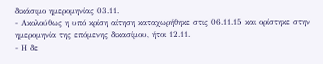δικάσιμο ημερομηνίας 03.11.
- Ακολούθως η υπό κρίση αίτηση καταχωρήθηκε στις 06.11.15 και ορίστηκε στην ημερομηνία της επόμενης δικασίμου, ήτοι 12.11.
- Η δε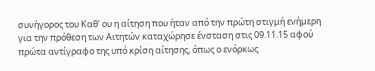συνήγορος του Καθ' ου η αίτηση που ήταν από την πρώτη στιγμή ενήμερη για την πρόθεση των Αιτητών καταχώρησε ένσταση στις 09.11.15 αφού πρώτα αντίγραφο της υπό κρίση αίτησης, όπως ο ενόρκως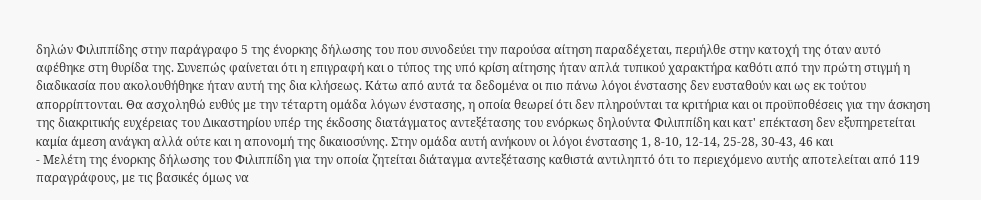δηλών Φιλιππίδης στην παράγραφο 5 της ένορκης δήλωσης του που συνοδεύει την παρούσα αίτηση παραδέχεται, περιήλθε στην κατοχή της όταν αυτό αφέθηκε στη θυρίδα της. Συνεπώς φαίνεται ότι η επιγραφή και ο τύπος της υπό κρίση αίτησης ήταν απλά τυπικού χαρακτήρα καθότι από την πρώτη στιγμή η διαδικασία που ακολουθήθηκε ήταν αυτή της δια κλήσεως. Κάτω από αυτά τα δεδομένα οι πιο πάνω λόγοι ένστασης δεν ευσταθούν και ως εκ τούτου απορρίπτονται. Θα ασχοληθώ ευθύς με την τέταρτη ομάδα λόγων ένστασης, η οποία θεωρεί ότι δεν πληρούνται τα κριτήρια και οι προϋποθέσεις για την άσκηση της διακριτικής ευχέρειας του Δικαστηρίου υπέρ της έκδοσης διατάγματος αντεξέτασης του ενόρκως δηλούντα Φιλιππίδη και κατ' επέκταση δεν εξυπηρετείται καμία άμεση ανάγκη αλλά ούτε και η απονομή της δικαιοσύνης. Στην ομάδα αυτή ανήκουν οι λόγοι ένστασης 1, 8-10, 12-14, 25-28, 30-43, 46 και
- Μελέτη της ένορκης δήλωσης του Φιλιππίδη για την οποία ζητείται διάταγμα αντεξέτασης καθιστά αντιληπτό ότι το περιεχόμενο αυτής αποτελείται από 119 παραγράφους, με τις βασικές όμως να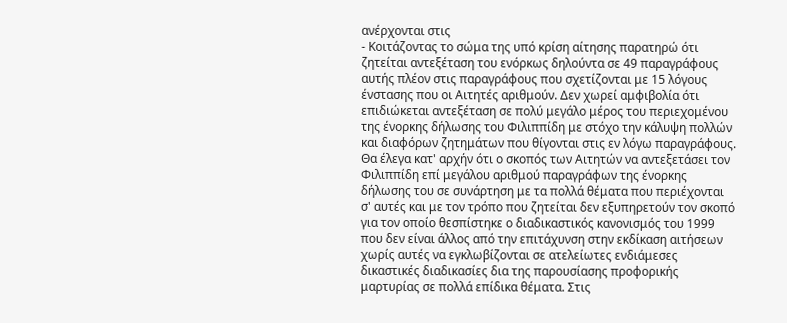ανέρχονται στις
- Κοιτάζοντας το σώμα της υπό κρίση αίτησης παρατηρώ ότι ζητείται αντεξέταση του ενόρκως δηλούντα σε 49 παραγράφους αυτής πλέον στις παραγράφους που σχετίζονται με 15 λόγους ένστασης που οι Αιτητές αριθμούν. Δεν χωρεί αμφιβολία ότι επιδιώκεται αντεξέταση σε πολύ μεγάλο μέρος του περιεχομένου της ένορκης δήλωσης του Φιλιππίδη με στόχο την κάλυψη πολλών και διαφόρων ζητημάτων που θίγονται στις εν λόγω παραγράφους. Θα έλεγα κατ' αρχήν ότι ο σκοπός των Αιτητών να αντεξετάσει τον Φιλιππίδη επί μεγάλου αριθμού παραγράφων της ένορκης δήλωσης του σε συνάρτηση με τα πολλά θέματα που περιέχονται σ' αυτές και με τον τρόπο που ζητείται δεν εξυπηρετούν τον σκοπό για τον οποίο θεσπίστηκε ο διαδικαστικός κανονισμός του 1999 που δεν είναι άλλος από την επιτάχυνση στην εκδίκαση αιτήσεων χωρίς αυτές να εγκλωβίζονται σε ατελείωτες ενδιάμεσες δικαστικές διαδικασίες δια της παρουσίασης προφορικής μαρτυρίας σε πολλά επίδικα θέματα. Στις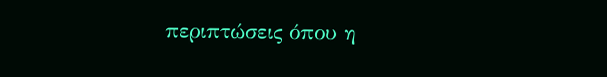περιπτώσεις όπου η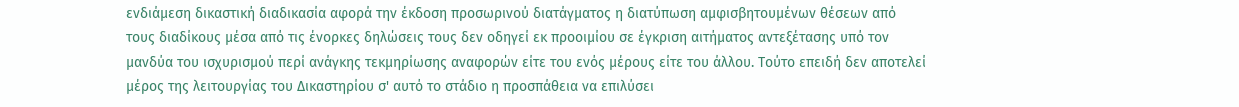ενδιάμεση δικαστική διαδικασία αφορά την έκδοση προσωρινού διατάγματος η διατύπωση αμφισβητουμένων θέσεων από τους διαδίκους μέσα από τις ένορκες δηλώσεις τους δεν οδηγεί εκ προοιμίου σε έγκριση αιτήματος αντεξέτασης υπό τον μανδύα του ισχυρισμού περί ανάγκης τεκμηρίωσης αναφορών είτε του ενός μέρους είτε του άλλου. Τούτο επειδή δεν αποτελεί μέρος της λειτουργίας του Δικαστηρίου σ' αυτό το στάδιο η προσπάθεια να επιλύσει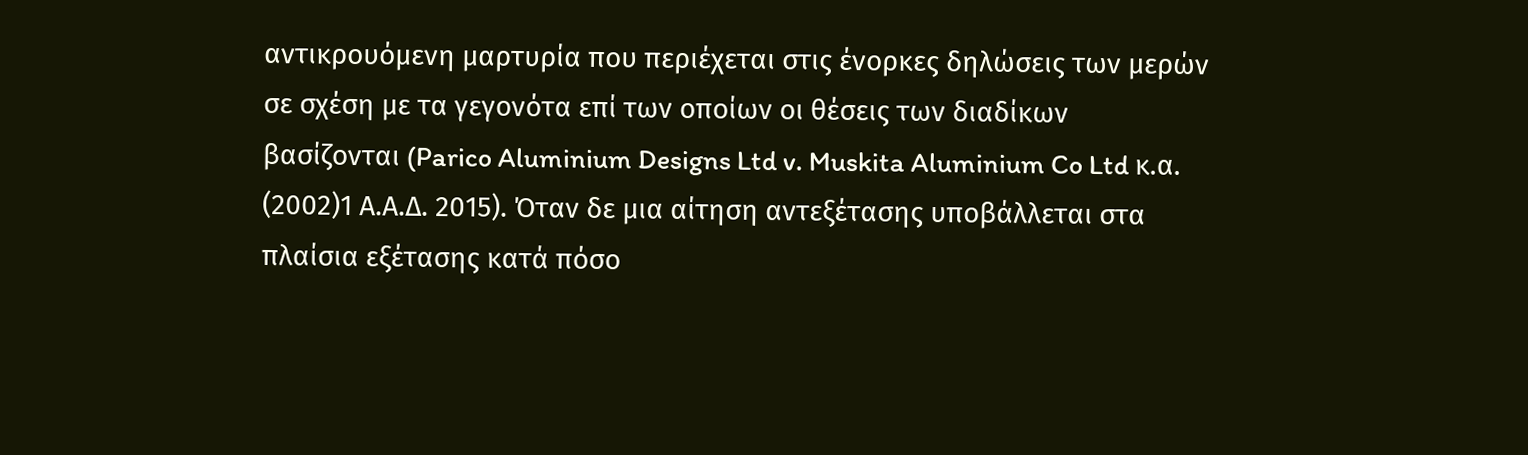αντικρουόμενη μαρτυρία που περιέχεται στις ένορκες δηλώσεις των μερών σε σχέση με τα γεγονότα επί των οποίων οι θέσεις των διαδίκων βασίζονται (Parico Aluminium Designs Ltd v. Muskita Aluminium Co Ltd κ.α.
(2002)1 Α.Α.Δ. 2015). Όταν δε μια αίτηση αντεξέτασης υποβάλλεται στα πλαίσια εξέτασης κατά πόσο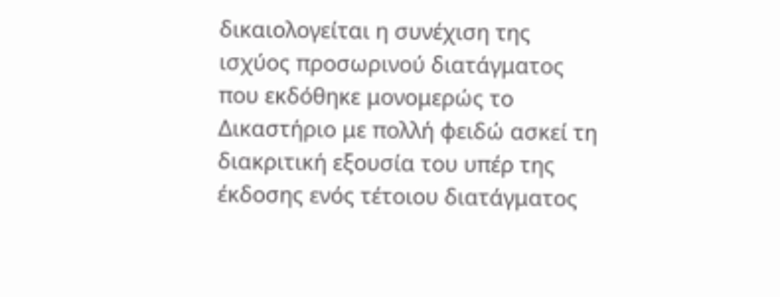δικαιολογείται η συνέχιση της ισχύος προσωρινού διατάγματος που εκδόθηκε μονομερώς το Δικαστήριο με πολλή φειδώ ασκεί τη διακριτική εξουσία του υπέρ της έκδοσης ενός τέτοιου διατάγματος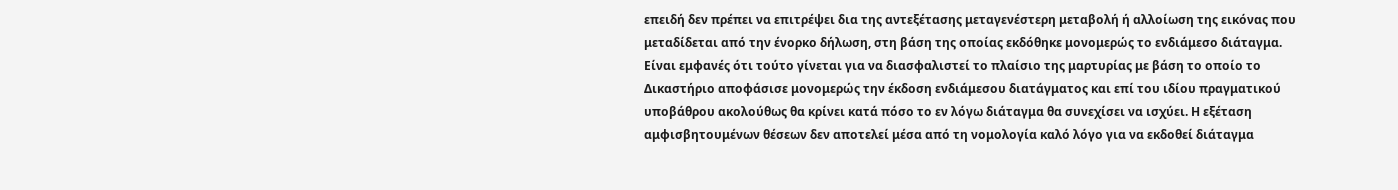επειδή δεν πρέπει να επιτρέψει δια της αντεξέτασης μεταγενέστερη μεταβολή ή αλλοίωση της εικόνας που μεταδίδεται από την ένορκο δήλωση, στη βάση της οποίας εκδόθηκε μονομερώς το ενδιάμεσο διάταγμα. Είναι εμφανές ότι τούτο γίνεται για να διασφαλιστεί το πλαίσιο της μαρτυρίας με βάση το οποίο το Δικαστήριο αποφάσισε μονομερώς την έκδοση ενδιάμεσου διατάγματος και επί του ιδίου πραγματικού υποβάθρου ακολούθως θα κρίνει κατά πόσο το εν λόγω διάταγμα θα συνεχίσει να ισχύει. Η εξέταση αμφισβητουμένων θέσεων δεν αποτελεί μέσα από τη νομολογία καλό λόγο για να εκδοθεί διάταγμα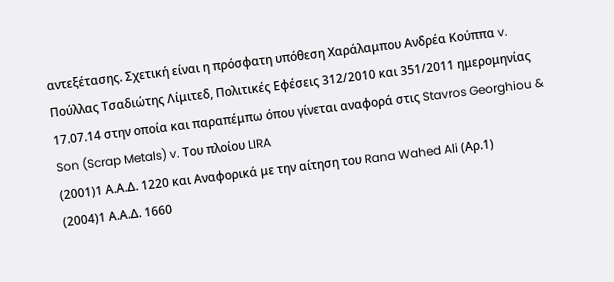αντεξέτασης. Σχετική είναι η πρόσφατη υπόθεση Χαράλαμπου Ανδρέα Κούππα v. Πούλλας Τσαδιώτης Λίμιτεδ, Πολιτικές Εφέσεις 312/2010 και 351/2011 ημερομηνίας 17.07.14 στην οποία και παραπέμπω όπου γίνεται αναφορά στις Stavros Georghiou & Son (Scrap Metals) v. Του πλοίου LIRA
(2001)1 Α.Α.Δ. 1220 και Αναφορικά με την αίτηση του Rana Wahed Ali (Αρ.1)
(2004)1 Α.Α.Δ. 1660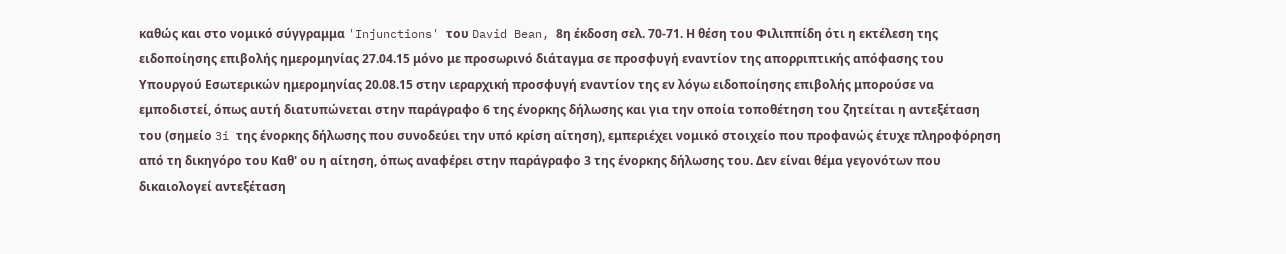καθώς και στο νομικό σύγγραμμα 'Injunctions' του David Bean, 8η έκδοση σελ. 70-71. Η θέση του Φιλιππίδη ότι η εκτέλεση της ειδοποίησης επιβολής ημερομηνίας 27.04.15 μόνο με προσωρινό διάταγμα σε προσφυγή εναντίον της απορριπτικής απόφασης του Υπουργού Εσωτερικών ημερομηνίας 20.08.15 στην ιεραρχική προσφυγή εναντίον της εν λόγω ειδοποίησης επιβολής μπορούσε να εμποδιστεί, όπως αυτή διατυπώνεται στην παράγραφο 6 της ένορκης δήλωσης και για την οποία τοποθέτηση του ζητείται η αντεξέταση του (σημείο 3i της ένορκης δήλωσης που συνοδεύει την υπό κρίση αίτηση), εμπεριέχει νομικό στοιχείο που προφανώς έτυχε πληροφόρηση από τη δικηγόρο του Καθ' ου η αίτηση, όπως αναφέρει στην παράγραφο 3 της ένορκης δήλωσης του. Δεν είναι θέμα γεγονότων που δικαιολογεί αντεξέταση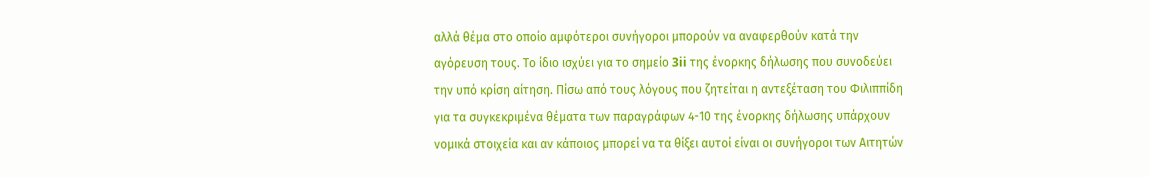αλλά θέμα στο οποίο αμφότεροι συνήγοροι μπορούν να αναφερθούν κατά την αγόρευση τους. Το ίδιο ισχύει για το σημείο 3ii της ένορκης δήλωσης που συνοδεύει την υπό κρίση αίτηση. Πίσω από τους λόγους που ζητείται η αντεξέταση του Φιλιππίδη για τα συγκεκριμένα θέματα των παραγράφων 4-10 της ένορκης δήλωσης υπάρχουν νομικά στοιχεία και αν κάποιος μπορεί να τα θίξει αυτοί είναι οι συνήγοροι των Αιτητών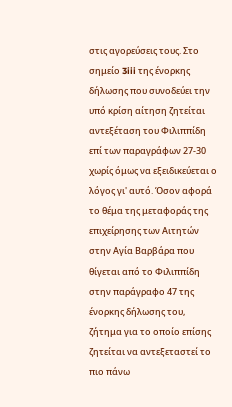στις αγορεύσεις τους. Στο σημείο 3iii της ένορκης δήλωσης που συνοδεύει την υπό κρίση αίτηση ζητείται αντεξέταση του Φιλιππίδη επί των παραγράφων 27-30 χωρίς όμως να εξειδικεύεται ο λόγος γι' αυτό. Όσον αφορά το θέμα της μεταφοράς της επιχείρησης των Αιτητών στην Αγία Βαρβάρα που θίγεται από το Φιλιππίδη στην παράγραφο 47 της ένορκης δήλωσης του, ζήτημα για το οποίο επίσης ζητείται να αντεξεταστεί το πιο πάνω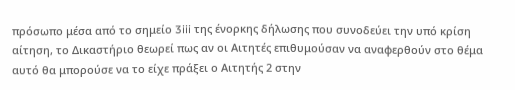πρόσωπο μέσα από το σημείο 3iii της ένορκης δήλωσης που συνοδεύει την υπό κρίση αίτηση, το Δικαστήριο θεωρεί πως αν οι Αιτητές επιθυμούσαν να αναφερθούν στο θέμα αυτό θα μπορούσε να το είχε πράξει ο Αιτητής 2 στην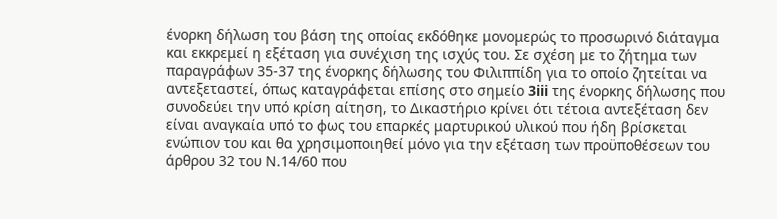ένορκη δήλωση του βάση της οποίας εκδόθηκε μονομερώς το προσωρινό διάταγμα και εκκρεμεί η εξέταση για συνέχιση της ισχύς του. Σε σχέση με το ζήτημα των παραγράφων 35-37 της ένορκης δήλωσης του Φιλιππίδη για το οποίο ζητείται να αντεξεταστεί, όπως καταγράφεται επίσης στο σημείο 3iii της ένορκης δήλωσης που συνοδεύει την υπό κρίση αίτηση, το Δικαστήριο κρίνει ότι τέτοια αντεξέταση δεν είναι αναγκαία υπό το φως του επαρκές μαρτυρικού υλικού που ήδη βρίσκεται ενώπιον του και θα χρησιμοποιηθεί μόνο για την εξέταση των προϋποθέσεων του άρθρου 32 του Ν.14/60 που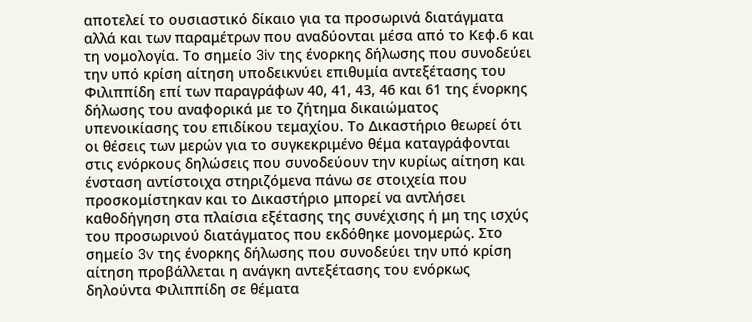αποτελεί το ουσιαστικό δίκαιο για τα προσωρινά διατάγματα αλλά και των παραμέτρων που αναδύονται μέσα από το Κεφ.6 και τη νομολογία. Το σημείο 3iv της ένορκης δήλωσης που συνοδεύει την υπό κρίση αίτηση υποδεικνύει επιθυμία αντεξέτασης του Φιλιππίδη επί των παραγράφων 40, 41, 43, 46 και 61 της ένορκης δήλωσης του αναφορικά με το ζήτημα δικαιώματος υπενοικίασης του επιδίκου τεμαχίου. Το Δικαστήριο θεωρεί ότι οι θέσεις των μερών για το συγκεκριμένο θέμα καταγράφονται στις ενόρκους δηλώσεις που συνοδεύουν την κυρίως αίτηση και ένσταση αντίστοιχα στηριζόμενα πάνω σε στοιχεία που προσκομίστηκαν και το Δικαστήριο μπορεί να αντλήσει καθοδήγηση στα πλαίσια εξέτασης της συνέχισης ή μη της ισχύς του προσωρινού διατάγματος που εκδόθηκε μονομερώς. Στο σημείο 3v της ένορκης δήλωσης που συνοδεύει την υπό κρίση αίτηση προβάλλεται η ανάγκη αντεξέτασης του ενόρκως δηλούντα Φιλιππίδη σε θέματα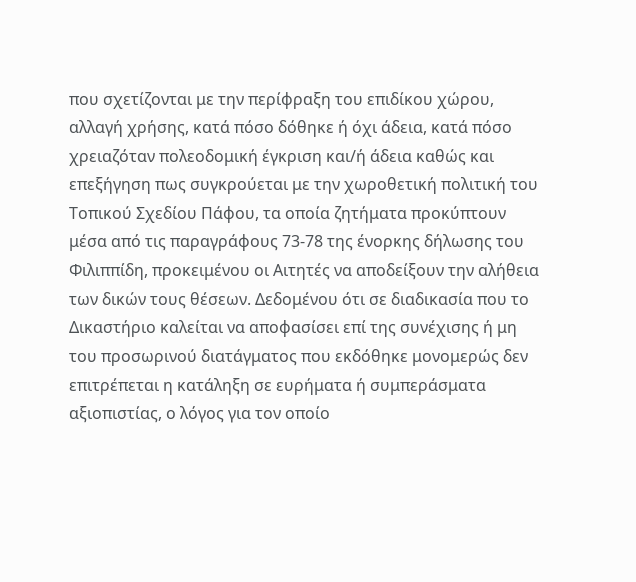που σχετίζονται με την περίφραξη του επιδίκου χώρου, αλλαγή χρήσης, κατά πόσο δόθηκε ή όχι άδεια, κατά πόσο χρειαζόταν πολεοδομική έγκριση και/ή άδεια καθώς και επεξήγηση πως συγκρούεται με την χωροθετική πολιτική του Τοπικού Σχεδίου Πάφου, τα οποία ζητήματα προκύπτουν μέσα από τις παραγράφους 73-78 της ένορκης δήλωσης του Φιλιππίδη, προκειμένου οι Αιτητές να αποδείξουν την αλήθεια των δικών τους θέσεων. Δεδομένου ότι σε διαδικασία που το Δικαστήριο καλείται να αποφασίσει επί της συνέχισης ή μη του προσωρινού διατάγματος που εκδόθηκε μονομερώς δεν επιτρέπεται η κατάληξη σε ευρήματα ή συμπεράσματα αξιοπιστίας, ο λόγος για τον οποίο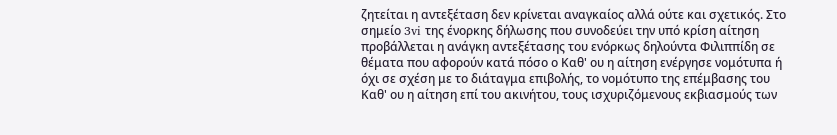ζητείται η αντεξέταση δεν κρίνεται αναγκαίος αλλά ούτε και σχετικός. Στο σημείο 3vi της ένορκης δήλωσης που συνοδεύει την υπό κρίση αίτηση προβάλλεται η ανάγκη αντεξέτασης του ενόρκως δηλούντα Φιλιππίδη σε θέματα που αφορούν κατά πόσο ο Καθ' ου η αίτηση ενέργησε νομότυπα ή όχι σε σχέση με το διάταγμα επιβολής, το νομότυπο της επέμβασης του Καθ' ου η αίτηση επί του ακινήτου, τους ισχυριζόμενους εκβιασμούς των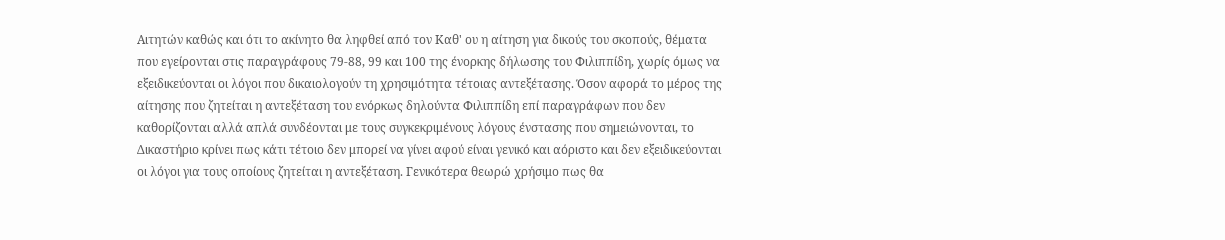Αιτητών καθώς και ότι το ακίνητο θα ληφθεί από τον Καθ' ου η αίτηση για δικούς του σκοπούς, θέματα που εγείρονται στις παραγράφους 79-88, 99 και 100 της ένορκης δήλωσης του Φιλιππίδη, χωρίς όμως να εξειδικεύονται οι λόγοι που δικαιολογούν τη χρησιμότητα τέτοιας αντεξέτασης. Όσον αφορά το μέρος της αίτησης που ζητείται η αντεξέταση του ενόρκως δηλούντα Φιλιππίδη επί παραγράφων που δεν καθορίζονται αλλά απλά συνδέονται με τους συγκεκριμένους λόγους ένστασης που σημειώνονται, το Δικαστήριο κρίνει πως κάτι τέτοιο δεν μπορεί να γίνει αφού είναι γενικό και αόριστο και δεν εξειδικεύονται οι λόγοι για τους οποίους ζητείται η αντεξέταση. Γενικότερα θεωρώ χρήσιμο πως θα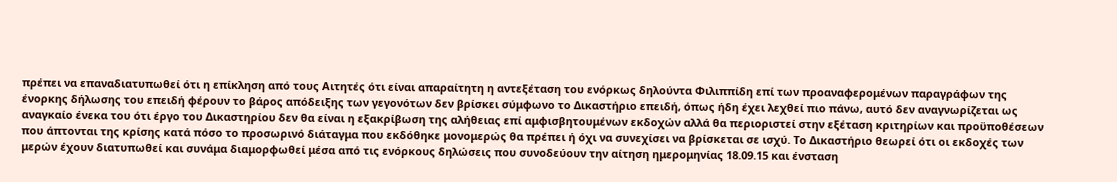πρέπει να επαναδιατυπωθεί ότι η επίκληση από τους Αιτητές ότι είναι απαραίτητη η αντεξέταση του ενόρκως δηλούντα Φιλιππίδη επί των προαναφερομένων παραγράφων της ένορκης δήλωσης του επειδή φέρουν το βάρος απόδειξης των γεγονότων δεν βρίσκει σύμφωνο το Δικαστήριο επειδή, όπως ήδη έχει λεχθεί πιο πάνω, αυτό δεν αναγνωρίζεται ως αναγκαίο ένεκα του ότι έργο του Δικαστηρίου δεν θα είναι η εξακρίβωση της αλήθειας επί αμφισβητουμένων εκδοχών αλλά θα περιοριστεί στην εξέταση κριτηρίων και προϋποθέσεων που άπτονται της κρίσης κατά πόσο το προσωρινό διάταγμα που εκδόθηκε μονομερώς θα πρέπει ή όχι να συνεχίσει να βρίσκεται σε ισχύ. Το Δικαστήριο θεωρεί ότι οι εκδοχές των μερών έχουν διατυπωθεί και συνάμα διαμορφωθεί μέσα από τις ενόρκους δηλώσεις που συνοδεύουν την αίτηση ημερομηνίας 18.09.15 και ένσταση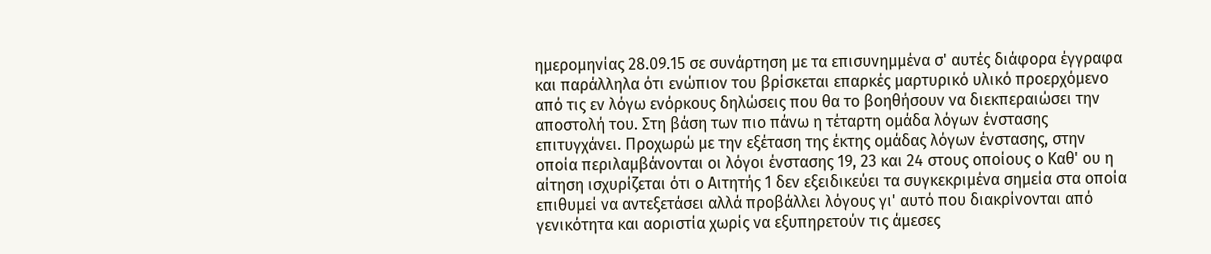ημερομηνίας 28.09.15 σε συνάρτηση με τα επισυνημμένα σ' αυτές διάφορα έγγραφα και παράλληλα ότι ενώπιον του βρίσκεται επαρκές μαρτυρικό υλικό προερχόμενο από τις εν λόγω ενόρκους δηλώσεις που θα το βοηθήσουν να διεκπεραιώσει την αποστολή του. Στη βάση των πιο πάνω η τέταρτη ομάδα λόγων ένστασης επιτυγχάνει. Προχωρώ με την εξέταση της έκτης ομάδας λόγων ένστασης, στην οποία περιλαμβάνονται οι λόγοι ένστασης 19, 23 και 24 στους οποίους ο Καθ' ου η αίτηση ισχυρίζεται ότι ο Αιτητής 1 δεν εξειδικεύει τα συγκεκριμένα σημεία στα οποία επιθυμεί να αντεξετάσει αλλά προβάλλει λόγους γι' αυτό που διακρίνονται από γενικότητα και αοριστία χωρίς να εξυπηρετούν τις άμεσες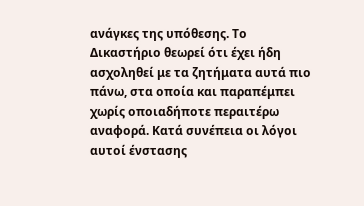ανάγκες της υπόθεσης. Το Δικαστήριο θεωρεί ότι έχει ήδη ασχοληθεί με τα ζητήματα αυτά πιο πάνω, στα οποία και παραπέμπει χωρίς οποιαδήποτε περαιτέρω αναφορά. Κατά συνέπεια οι λόγοι αυτοί ένστασης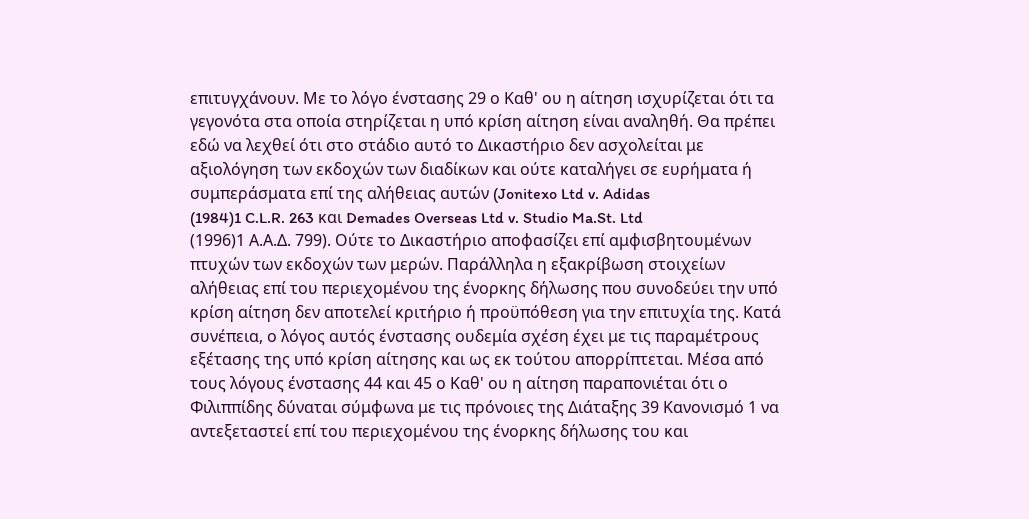επιτυγχάνουν. Με το λόγο ένστασης 29 ο Καθ' ου η αίτηση ισχυρίζεται ότι τα γεγονότα στα οποία στηρίζεται η υπό κρίση αίτηση είναι αναληθή. Θα πρέπει εδώ να λεχθεί ότι στο στάδιο αυτό το Δικαστήριο δεν ασχολείται με αξιολόγηση των εκδοχών των διαδίκων και ούτε καταλήγει σε ευρήματα ή συμπεράσματα επί της αλήθειας αυτών (Jonitexo Ltd v. Adidas
(1984)1 C.L.R. 263 και Demades Overseas Ltd v. Studio Ma.St. Ltd
(1996)1 Α.Α.Δ. 799). Ούτε το Δικαστήριο αποφασίζει επί αμφισβητουμένων πτυχών των εκδοχών των μερών. Παράλληλα η εξακρίβωση στοιχείων αλήθειας επί του περιεχομένου της ένορκης δήλωσης που συνοδεύει την υπό κρίση αίτηση δεν αποτελεί κριτήριο ή προϋπόθεση για την επιτυχία της. Κατά συνέπεια, ο λόγος αυτός ένστασης ουδεμία σχέση έχει με τις παραμέτρους εξέτασης της υπό κρίση αίτησης και ως εκ τούτου απορρίπτεται. Μέσα από τους λόγους ένστασης 44 και 45 ο Καθ' ου η αίτηση παραπονιέται ότι ο Φιλιππίδης δύναται σύμφωνα με τις πρόνοιες της Διάταξης 39 Κανονισμό 1 να αντεξεταστεί επί του περιεχομένου της ένορκης δήλωσης του και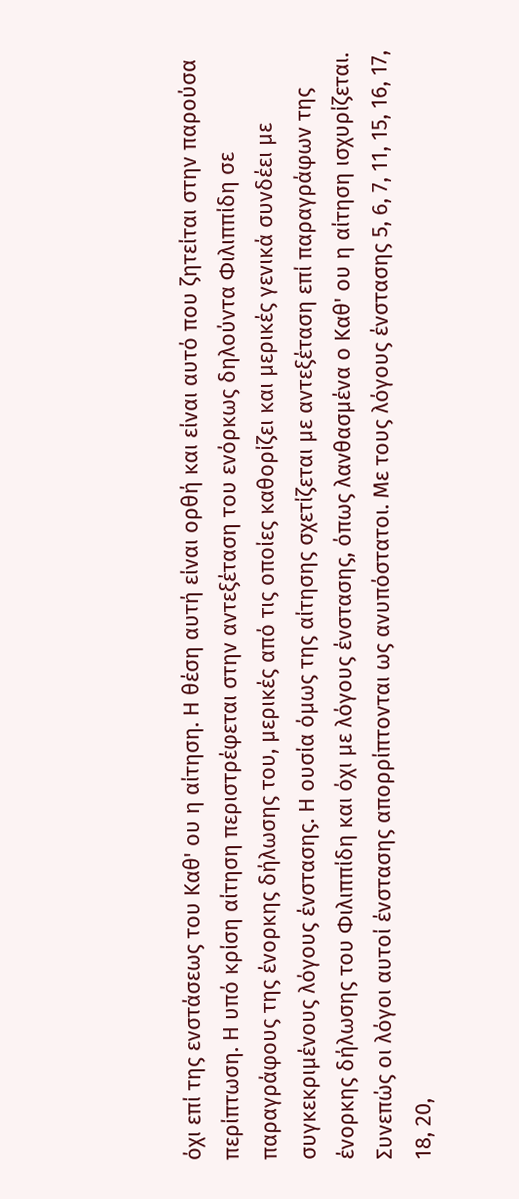όχι επί της ενστάσεως του Καθ' ου η αίτηση. Η θέση αυτή είναι ορθή και είναι αυτό που ζητείται στην παρούσα περίπτωση. Η υπό κρίση αίτηση περιστρέφεται στην αντεξέταση του ενόρκως δηλούντα Φιλιππίδη σε παραγράφους της ένορκης δήλωσης του, μερικές από τις οποίες καθορίζει και μερικές γενικά συνδέει με συγκεκριμένους λόγους ένστασης. Η ουσία όμως της αίτησης σχετίζεται με αντεξέταση επί παραγράφων της ένορκης δήλωσης του Φιλιππίδη και όχι με λόγους ένστασης, όπως λανθασμένα ο Καθ' ου η αίτηση ισχυρίζεται. Συνεπώς οι λόγοι αυτοί ένστασης απορρίπτονται ως ανυπόστατοι. Με τους λόγους ένστασης 5, 6, 7, 11, 15, 16, 17, 18, 20,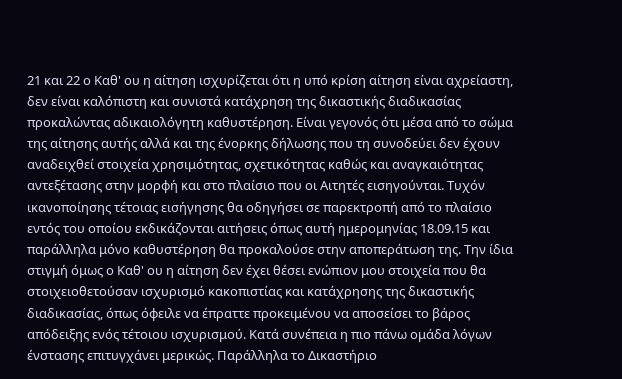21 και 22 ο Καθ' ου η αίτηση ισχυρίζεται ότι η υπό κρίση αίτηση είναι αχρείαστη, δεν είναι καλόπιστη και συνιστά κατάχρηση της δικαστικής διαδικασίας προκαλώντας αδικαιολόγητη καθυστέρηση. Είναι γεγονός ότι μέσα από το σώμα της αίτησης αυτής αλλά και της ένορκης δήλωσης που τη συνοδεύει δεν έχουν αναδειχθεί στοιχεία χρησιμότητας, σχετικότητας καθώς και αναγκαιότητας αντεξέτασης στην μορφή και στο πλαίσιο που οι Αιτητές εισηγούνται. Τυχόν ικανοποίησης τέτοιας εισήγησης θα οδηγήσει σε παρεκτροπή από το πλαίσιο εντός του οποίου εκδικάζονται αιτήσεις όπως αυτή ημερομηνίας 18.09.15 και παράλληλα μόνο καθυστέρηση θα προκαλούσε στην αποπεράτωση της. Την ίδια στιγμή όμως ο Καθ' ου η αίτηση δεν έχει θέσει ενώπιον μου στοιχεία που θα στοιχειοθετούσαν ισχυρισμό κακοπιστίας και κατάχρησης της δικαστικής διαδικασίας, όπως όφειλε να έπραττε προκειμένου να αποσείσει το βάρος απόδειξης ενός τέτοιου ισχυρισμού. Κατά συνέπεια η πιο πάνω ομάδα λόγων ένστασης επιτυγχάνει μερικώς. Παράλληλα το Δικαστήριο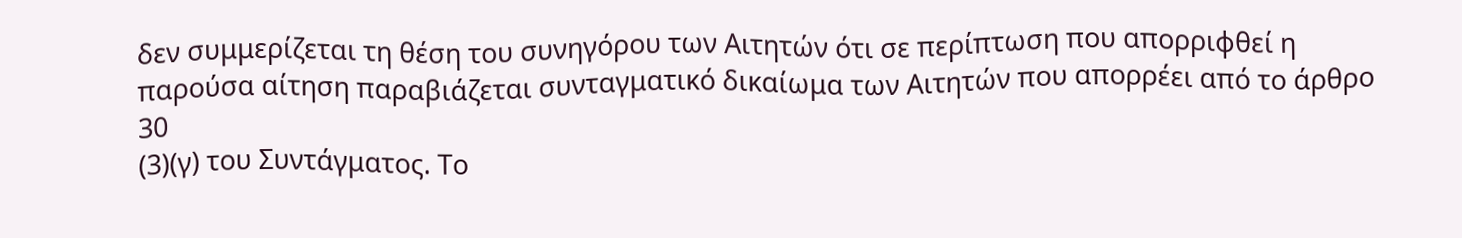δεν συμμερίζεται τη θέση του συνηγόρου των Αιτητών ότι σε περίπτωση που απορριφθεί η παρούσα αίτηση παραβιάζεται συνταγματικό δικαίωμα των Αιτητών που απορρέει από το άρθρο 30
(3)(γ) του Συντάγματος. Το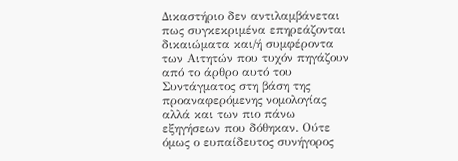Δικαστήριο δεν αντιλαμβάνεται πως συγκεκριμένα επηρεάζονται δικαιώματα και/ή συμφέροντα των Αιτητών που τυχόν πηγάζουν από το άρθρο αυτό του Συντάγματος στη βάση της προαναφερόμενης νομολογίας αλλά και των πιο πάνω εξηγήσεων που δόθηκαν. Ούτε όμως ο ευπαίδευτος συνήγορος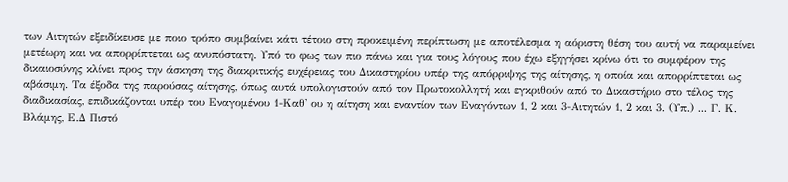των Αιτητών εξειδίκευσε με ποιο τρόπο συμβαίνει κάτι τέτοιο στη προκειμένη περίπτωση με αποτέλεσμα η αόριστη θέση του αυτή να παραμείνει μετέωρη και να απορρίπτεται ως ανυπόστατη. Υπό το φως των πιο πάνω και για τους λόγους που έχω εξηγήσει κρίνω ότι το συμφέρον της δικαιοσύνης κλίνει προς την άσκηση της διακριτικής ευχέρειας του Δικαστηρίου υπέρ της απόρριψης της αίτησης, η οποία και απορρίπτεται ως αβάσιμη. Τα έξοδα της παρούσας αίτησης, όπως αυτά υπολογιστούν από τον Πρωτοκολλητή και εγκριθούν από το Δικαστήριο στο τέλος της διαδικασίας, επιδικάζονται υπέρ του Εναγομένου 1-Καθ' ου η αίτηση και εναντίον των Εναγόντων 1, 2 και 3-Αιτητών 1, 2 και 3. (Υπ.) ... Γ. Κ. Βλάμης, Ε.Δ Πιστό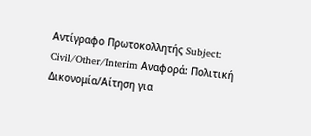Αντίγραφο Πρωτοκολλητής Subject: Civil/Other/Interim Αναφορά: Πολιτική Δικονομία/Αίτηση για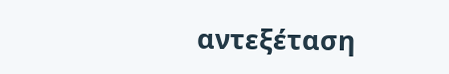αντεξέταση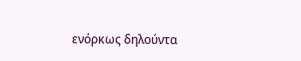ενόρκως δηλούντα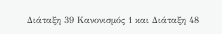Διάταξη 39 Κανονισμός 1 και Διάταξη 48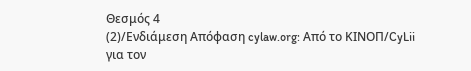Θεσμός 4
(2)/Ενδιάμεση Απόφαση cylaw.org: Από το ΚΙΝOΠ/CyLii για τον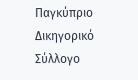Παγκύπριο Δικηγορικό Σύλλογο